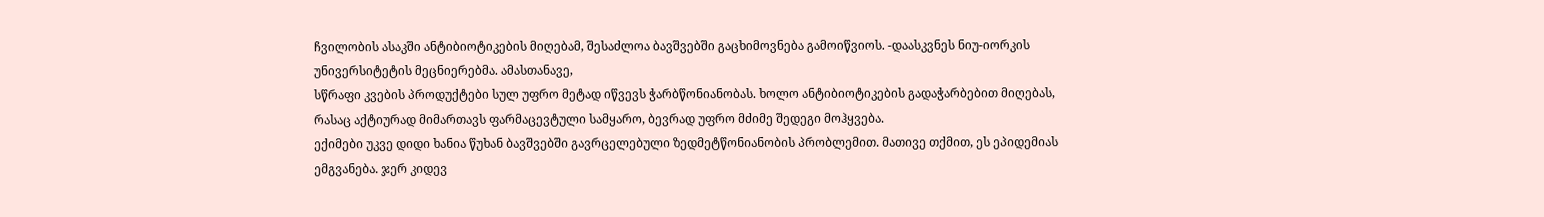ჩვილობის ასაკში ანტიბიოტიკების მიღებამ, შესაძლოა ბავშვებში გაცხიმოვნება გამოიწვიოს. -დაასკვნეს ნიუ-იორკის უნივერსიტეტის მეცნიერებმა. ამასთანავე,
სწრაფი კვების პროდუქტები სულ უფრო მეტად იწვევს ჭარბწონიანობას. ხოლო ანტიბიოტიკების გადაჭარბებით მიღებას, რასაც აქტიურად მიმართავს ფარმაცევტული სამყარო, ბევრად უფრო მძიმე შედეგი მოჰყვება.
ექიმები უკვე დიდი ხანია წუხან ბავშვებში გავრცელებული ზედმეტწონიანობის პრობლემით. მათივე თქმით, ეს ეპიდემიას ემგვანება. ჯერ კიდევ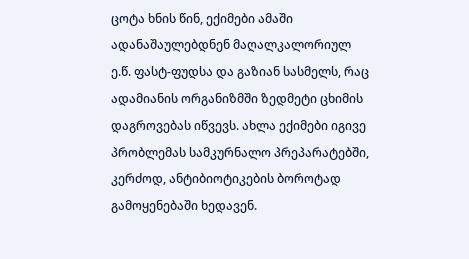ცოტა ხნის წინ, ექიმები ამაში ადანაშაულებდნენ მაღალკალორიულ ე.წ. ფასტ-ფუდსა და გაზიან სასმელს, რაც ადამიანის ორგანიზმში ზედმეტი ცხიმის დაგროვებას იწვევს. ახლა ექიმები იგივე პრობლემას სამკურნალო პრეპარატებში, კერძოდ, ანტიბიოტიკების ბოროტად გამოყენებაში ხედავენ.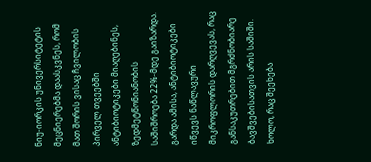ნიუ-იორკის უნივერსიტეტის მეცნიერებმა დაასკვნეს, რომ მათ შორის ვისაც ჩვილობის პირველ თვეებში ანტიბიოტიკები მიაღებინეს, ზედმეტწონიანობის საშიშროება 22%-მდე გაიზარდა. გარდა ამისა, ანტიბიოტიკები იწვევს ნაწლავური მიკროფლორის დარღვევას, რაც განსაკუთრებით მგრძნობიარე ბავშვებისათვის არის საშიში. ხოლო, რაც შეეხება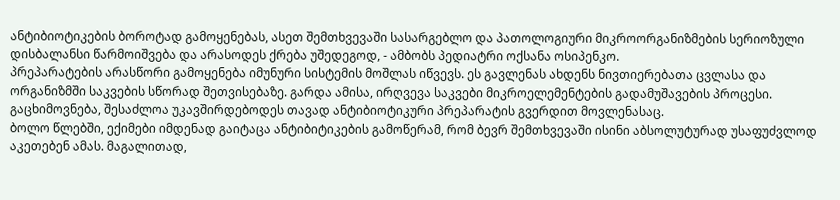ანტიბიოტიკების ბოროტად გამოყენებას, ასეთ შემთხვევაში სასარგებლო და პათოლოგიური მიკროორგანიზმების სერიოზული დისბალანსი წარმოიშვება და არასოდეს ქრება უშედეგოდ, - ამბობს პედიატრი ოქსანა ოსიპენკო.
პრეპარატების არასწორი გამოყენება იმუნური სისტემის მოშლას იწვევს. ეს გავლენას ახდენს ნივთიერებათა ცვლასა და ორგანიზმში საკვების სწორად შეთვისებაზე. გარდა ამისა, ირღვევა საკვები მიკროელემენტების გადამუშავების პროცესი. გაცხიმოვნება, შესაძლოა უკავშირდებოდეს თავად ანტიბიოტიკური პრეპარატის გვერდით მოვლენასაც.
ბოლო წლებში, ექიმები იმდენად გაიტაცა ანტიბიტიკების გამოწერამ, რომ ბევრ შემთხვევაში ისინი აბსოლუტურად უსაფუძვლოდ აკეთებენ ამას. მაგალითად,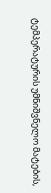ტემპერატურის უმნიშვნელო მატების,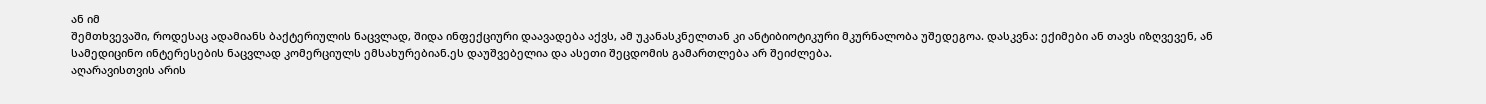ან იმ
შემთხვევაში, როდესაც ადამიანს ბაქტერიულის ნაცვლად, შიდა ინფექციური დაავადება აქვს, ამ უკანასკნელთან კი ანტიბიოტიკური მკურნალობა უშედეგოა. დასკვნა: ექიმები ან თავს იზღვევენ, ან სამედიცინო ინტერესების ნაცვლად კომერციულს ემსახურებიან.ეს დაუშვებელია და ასეთი შეცდომის გამართლება არ შეიძლება.
აღარავისთვის არის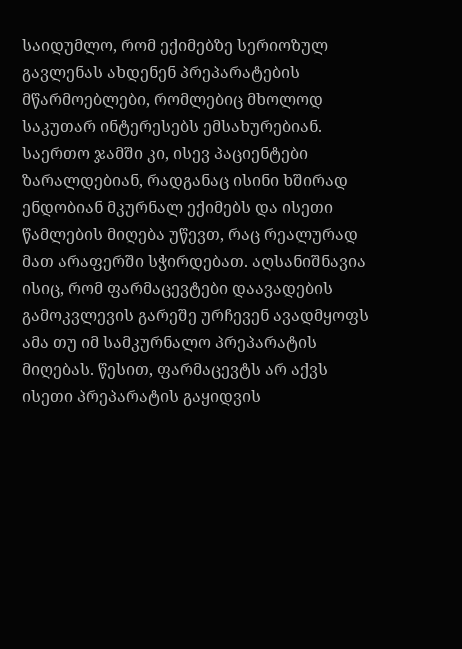საიდუმლო, რომ ექიმებზე სერიოზულ გავლენას ახდენენ პრეპარატების მწარმოებლები, რომლებიც მხოლოდ საკუთარ ინტერესებს ემსახურებიან. საერთო ჯამში კი, ისევ პაციენტები ზარალდებიან, რადგანაც ისინი ხშირად ენდობიან მკურნალ ექიმებს და ისეთი წამლების მიღება უწევთ, რაც რეალურად მათ არაფერში სჭირდებათ. აღსანიშნავია ისიც, რომ ფარმაცევტები დაავადების გამოკვლევის გარეშე ურჩევენ ავადმყოფს ამა თუ იმ სამკურნალო პრეპარატის მიღებას. წესით, ფარმაცევტს არ აქვს ისეთი პრეპარატის გაყიდვის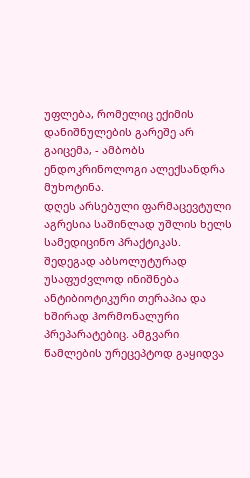უფლება, რომელიც ექიმის დანიშნულების გარეშე არ გაიცემა, - ამბობს ენდოკრინოლოგი ალექსანდრა მუხოტინა.
დღეს არსებული ფარმაცევტული აგრესია საშინლად უშლის ხელს სამედიცინო პრაქტიკას. შედეგად აბსოლუტურად უსაფუძვლოდ ინიშნება ანტიბიოტიკური თერაპია და ხშირად ჰორმონალური პრეპარატებიც. ამგვარი წამლების ურეცეპტოდ გაყიდვა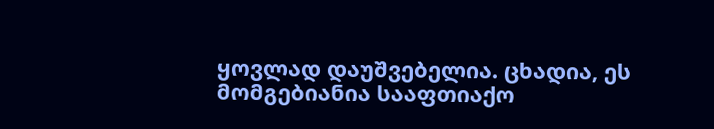ყოვლად დაუშვებელია. ცხადია, ეს მომგებიანია სააფთიაქო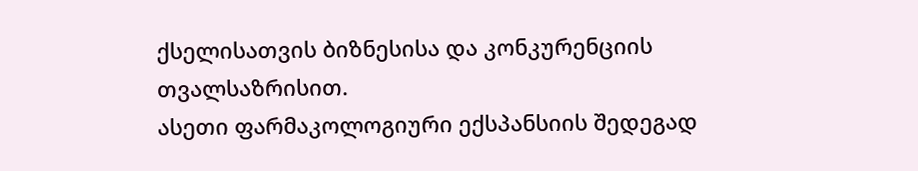ქსელისათვის ბიზნესისა და კონკურენციის თვალსაზრისით.
ასეთი ფარმაკოლოგიური ექსპანსიის შედეგად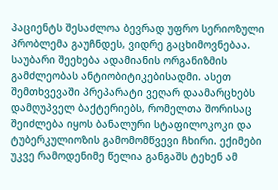პაციენტს შესაძლოა ბევრად უფრო სერიოზული პრობლემა გაუჩნდეს, ვიდრე გაცხიმოვნებაა. საუბარი შეეხება ადამიანის ორგანიზმის გამძლეობას ანტიობიტიკებისადმი. ასეთ შემთხვევაში პრეპარატი ვეღარ დაამარცხებს დამღუპველ ბაქტერიებს, რომელთა შორისაც შეიძლება იყოს ბანალური სტაფილოკოკი და ტუბერკულიოზის გამომომწვევი ჩხირი. ექიმები უკვე რამოდენიმე წელია განგაშს ტეხენ ამ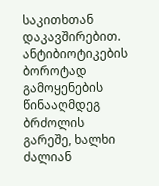საკითხთან დაკავშირებით. ანტიბიოტიკების ბოროტად გამოყენების წინააღმდეგ ბრძოლის გარეშე, ხალხი ძალიან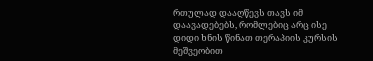რთულად დააღწევს თავს იმ დაავადებებს, რომლებიც არც ისე დიდი ხნის წინათ თერაპიის კურსის მეშვეობით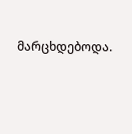მარცხდებოდა.